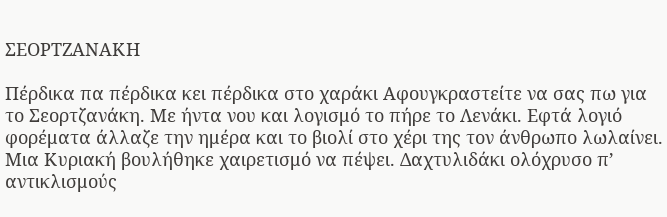ΣΕΟΡΤΖΑΝΑΚΗ

Πέρδικα πα πέρδικα κει πέρδικα στο χαράκι Αφουγκραστείτε να σας πω για το Σεορτζανάκη. Με ήντα νου και λογισμό το πήρε το Λενάκι. Εφτά λογιό φορέματα άλλαζε την ημέρα και το βιολί στο χέρι της τον άνθρωπο λωλαίνει. Μια Κυριακή βουλήθηκε χαιρετισμό να πέψει. Δαχτυλιδάκι ολόχρυσο π’ αντικλισμούς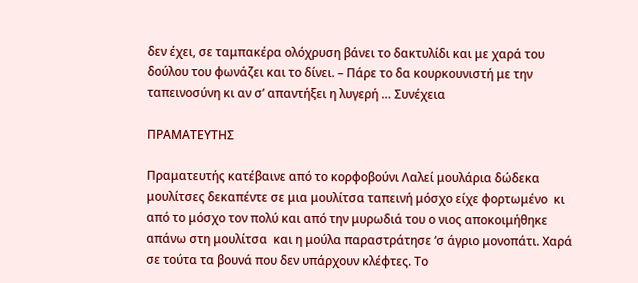δεν έχει, σε ταμπακέρα ολόχρυση βάνει το δακτυλίδι και με χαρά του δούλου του φωνάζει και το δίνει. – Πάρε το δα κουρκουνιστή με την ταπεινοσύνη κι αν σ’ απαντήξει η λυγερή … Συνέχεια

ΠΡΑΜΑΤΕΥΤΗΣ

Πραματευτής κατέβαινε από το κορφοβούνι Λαλεί μουλάρια δώδεκα μουλίτσες δεκαπέντε σε μια μουλίτσα ταπεινή μόσχο είχε φορτωμένο  κι από το μόσχο τον πολύ και από την μυρωδιά του ο νιος αποκοιμήθηκε απάνω στη μουλίτσα  και η μούλα παραστράτησε ‘σ άγριο μονοπάτι. Χαρά σε τούτα τα βουνά που δεν υπάρχουν κλέφτες. Το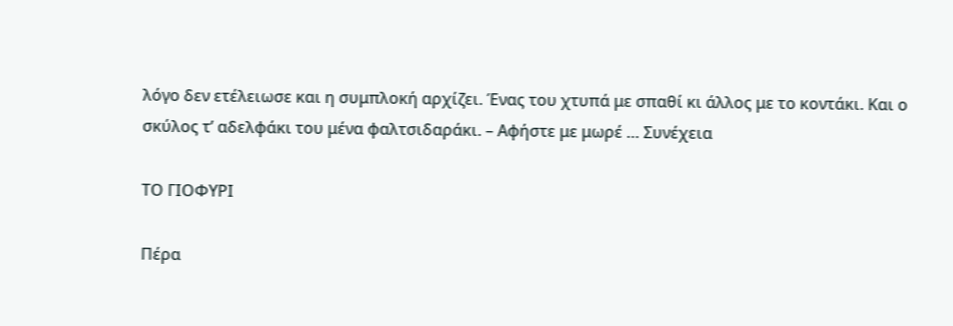λόγο δεν ετέλειωσε και η συμπλοκή αρχίζει. Ένας του χτυπά με σπαθί κι άλλος με το κοντάκι. Και ο σκύλος τ’ αδελφάκι του μένα φαλτσιδαράκι. – Αφήστε με μωρέ … Συνέχεια

ΤΟ ΓΙΟΦΥΡΙ

Πέρα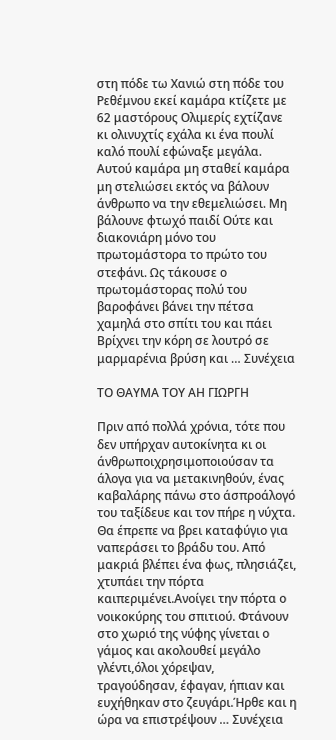στη πόδε τω Χανιώ στη πόδε του Ρεθέμνου εκεί καμάρα κτίζετε με 62 μαστόρους Ολιμερίς εχτίζανε κι ολινυχτίς εχάλα κι ένα πουλί καλό πουλί εφώναξε μεγάλα. Αυτού καμάρα μη σταθεί καμάρα μη στελιώσει εκτός να βάλουν άνθρωπο να την εθεμελιώσει. Μη βάλουνε φτωχό παιδί Ούτε και διακονιάρη μόνο του πρωτομάστορα το πρώτο του στεφάνι. Ως τάκουσε ο πρωτομάστορας πολύ του βαροφάνει βάνει την πέτσα χαμηλά στο σπίτι του και πάει Βρίχνει την κόρη σε λουτρό σε μαρμαρένια βρύση και … Συνέχεια

ΤΟ ΘΑΥΜΑ ΤΟΥ ΑΗ ΓΙΩΡΓΗ

Πριν από πολλά χρόνια, τότε που δεν υπήρχαν αυτοκίνητα κι οι άνθρωποιχρησιμοποιούσαν τα άλογα για να μετακινηθούν, ένας καβαλάρης πάνω στο άσπροάλογό του ταξίδευε και τον πήρε η νύχτα. Θα έπρεπε να βρει καταφύγιο για ναπεράσει το βράδυ του. Από μακριά βλέπει ένα φως, πλησιάζει, χτυπάει την πόρτα καιπεριμένει.Ανοίγει την πόρτα ο νοικοκύρης του σπιτιού. Φτάνουν στο χωριό της νύφης γίνεται ο γάμος και ακολουθεί μεγάλο γλέντι,όλοι χόρεψαν, τραγούδησαν, έφαγαν, ήπιαν και ευχήθηκαν στο ζευγάρι.Ήρθε και η ώρα να επιστρέψουν … Συνέχεια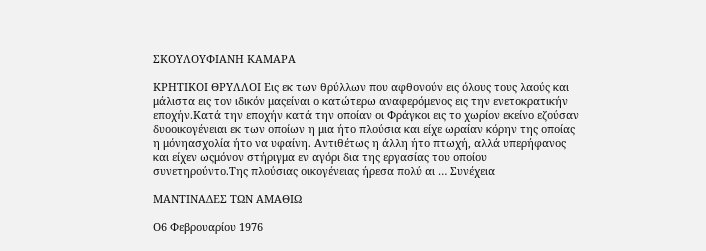ΣΚΟΥΛΟΥΦΙΑΝΗ ΚΑΜΑΡΑ

ΚΡΗΤΙΚΟΙ ΘΡΥΛΛΟΙ Εις εκ των θρύλλων που αφθονούν εις όλους τους λαούς και μάλιστα εις τον ιδικόν μαςείναι ο κατώτερω αναφερόμενος εις την ενετοκρατικήν εποχήν.Κατά την εποχήν κατά την οποίαν οι Φράγκοι εις το χωρίον εκείνο εζούσαν δυοοικογένειαι εκ των οποίων η μια ήτο πλούσια και είχε ωραίαν κόρην της οποίας η μόνηασχολία ήτο να υφαίνη. Αντιθέτως η άλλη ήτο πτωχή, αλλά υπερήφανος και είχεν ωςμόνον στήριγμα εν αγόρι δια της εργασίας του οποίου συνετηρούντο.Της πλούσιας οικογένειας ήρεσα πολύ αι … Συνέχεια

ΜΑΝΤΙΝΑΔΕΣ ΤΩΝ ΑΜΑΘΙΩ

Ο6 Φεβρουαρίου 1976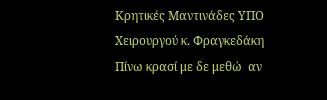Κρητικές Μαντινάδες ΥΠΟ Χειρουργού κ. Φραγκεδάκη Πίνω κρασί με δε μεθώ  αν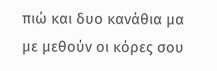πιώ και δυο κανάθια μα με μεθούν οι κόρες σου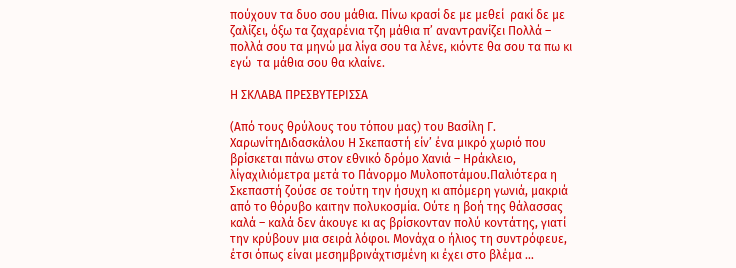πούχουν τα δυο σου μάθια. Πίνω κρασί δε με μεθεί  ρακί δε με ζαλίζει, όξω τα ζαχαρένια τζη μάθια π’ αναντρανίζει Πολλά – πολλά σου τα μηνώ μα λίγα σου τα λένε, κιόντε θα σου τα πω κι εγώ  τα μάθια σου θα κλαίνε.

Η ΣΚΛΑΒΑ ΠΡΕΣΒΥΤΕΡΙΣΣΑ

(Από τους θρύλους του τόπου μας) του Βασίλη Γ. ΧαρωνίτηΔιδασκάλου Η Σκεπαστή είν’ ένα μικρό χωριό που βρίσκεται πάνω στον εθνικό δρόμο Χανιά – Ηράκλειο, λίγαχιλιόμετρα μετά το Πάνορμο Μυλοποτάμου.Παλιότερα η Σκεπαστή ζούσε σε τούτη την ήσυχη κι απόμερη γωνιά, μακριά από το θόρυβο καιτην πολυκοσμία. Ούτε η βοή της θάλασσας καλά – καλά δεν άκουγε κι ας βρίσκονταν πολύ κοντάτης, γιατί την κρύβουν μια σειρά λόφοι. Μονάχα ο ήλιος τη συντρόφευε, έτσι όπως είναι μεσημβρινάχτισμένη κι έχει στο βλέμα …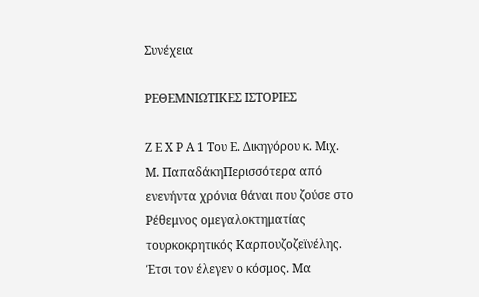Συνέχεια

ΡΕΘΕΜΝΙΩΤΙΚΕΣ ΙΣΤΟΡΙΕΣ

Ζ Ε Χ Ρ Α 1 Του Ε. Δικηγόρου κ. Μιχ. Μ. ΠαπαδάκηΠερισσότερα από ενενήντα χρόνια θάναι που ζούσε στο Ρέθεμνος ομεγαλοκτηματίας τουρκοκρητικός Καρπουζοζεϊνέλης. Έτσι τον έλεγεν ο κόσμος. Μα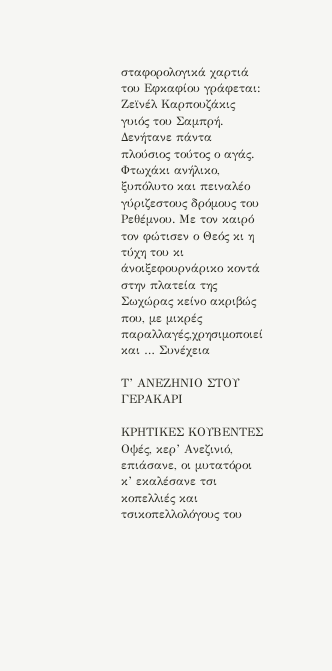σταφορολογικά χαρτιά του Εφκαφίου γράφεται: Ζεϊνέλ Καρπουζάκις γυιός του Σαμπρή. Δενήτανε πάντα πλούσιος τούτος ο αγάς. Φτωχάκι ανήλικο, ξυπόλυτο και πειναλέο γύριζεστους δρόμους του Ρεθέμνου. Με τον καιρό τον φώτισεν ο Θεός κι η τύχη του κι άνοιξεφουρνάρικο κοντά στην πλατεία της Σωχώρας κείνο ακριβώς που, με μικρές παραλλαγές,χρησιμοποιεί και … Συνέχεια

Τ’ ΑΝΕΖΗΝΙΟ ΣΤΟΥ ΓΕΡΑΚΑΡΙ

ΚΡΗΤΙΚΕΣ ΚΟΥΒΕΝΤΕΣ Οψές, κερ’ Ανεζινιό, επιάσανε, οι μυτατόροι κ’ εκαλέσανε τσι κοπελλιές και τσικοπελλολόγους του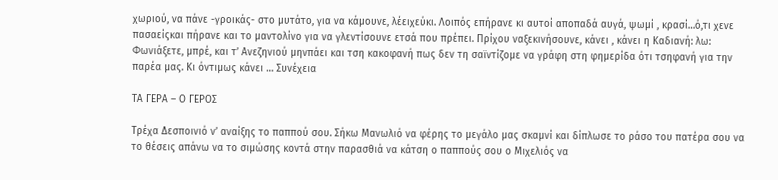χωριού, να πάνε -γροικάς- στο μυτάτο, για να κάμουνε, λέειχεύκι. Λοιπός επήρανε κι αυτοί αποπαδά αυγά, ψωμί , κρασί…ό,τι χενε πασαείςκαι πήρανε και το μαντολίνο για να γλεντίσουνε ετσά που πρέπει. Πρίχου ναξεκινήσουνε, κάνει , κάνει η Καδιανή: λω: Φωνιάξετε, μπρέ, και τ’ Ανεζηνιού μηνπάει και τση κακοφανή πως δεν τη σαϊντίζομε να γράφη στη φημερίδα ότι τσηφανή για την παρέα μας. Κι όντιμως κάνει … Συνέχεια

ΤΑ ΓΕΡΑ – Ο ΓΕΡΟΣ

Τρέχα Δεσποινιό ν’ αναίξης το παππού σου. Σήκω Μανωλιό να φέρης το μεγάλο μας σκαμνί και δίπλωσε το ράσο του πατέρα σου να το θέσεις απάνω να το σιμώσης κοντά στην παρασθιά να κάτση ο παππούς σου ο Μιχελιός να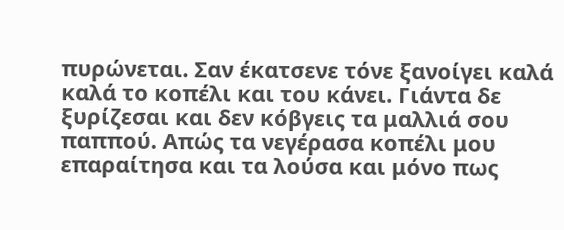πυρώνεται. Σαν έκατσενε τόνε ξανοίγει καλά καλά το κοπέλι και του κάνει. Γιάντα δε ξυρίζεσαι και δεν κόβγεις τα μαλλιά σου παππού. Απώς τα νεγέρασα κοπέλι μου επαραίτησα και τα λούσα και μόνο πως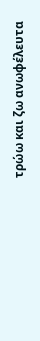τρώω και ζω ανωφέλευτα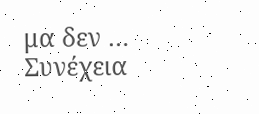μα δεν … Συνέχεια